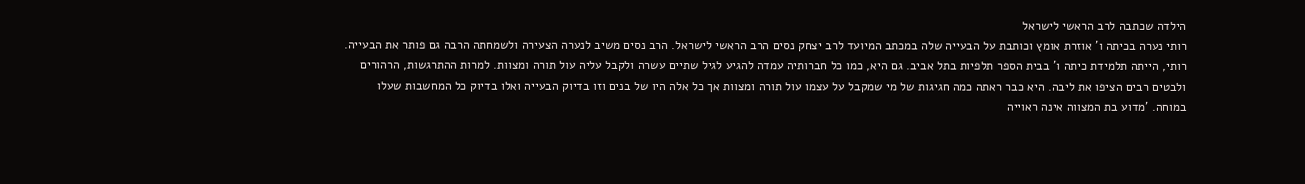הילדה שכתבה לרב הראשי לישראל
רותי נערה בכיתה ו' אוזרת אומץ וכותבת על הבעייה שלה במכתב המיועד לרב יצחק נסים הרב הראשי לישראל. הרב נסים משיב לנערה הצעירה ולשמחתה הרבה גם פותר את הבעייה.
רותי, הייתה תלמידת כיתה ו' בבית הספר תלפיות בתל אביב. גם היא, כמו כל חברותיה עמדה להגיע לגיל שתיים עשרה ולקבל עליה עול תורה ומצוות. למרות ההתרגשות, הרהורים ולבטים רבים הציפו את ליבה. היא כבר ראתה כמה חגיגות של מי שמקבל על עצמו עול תורה ומצוות אך כל אלה היו של בנים וזו בדיוק הבעייה ואלו בדיוק כל המחשבות שעלו במוחה. 'מדוע בת המצווה אינה ראוייה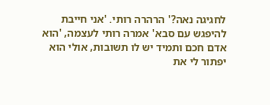לחגיגה נאה?' הרהרה רותי. 'אני חייבת להיפגש עם סבא' אמרה רותי לעצמה, 'הוא אדם חכם ותמיד יש לו תשובות, אולי הוא יפתור לי את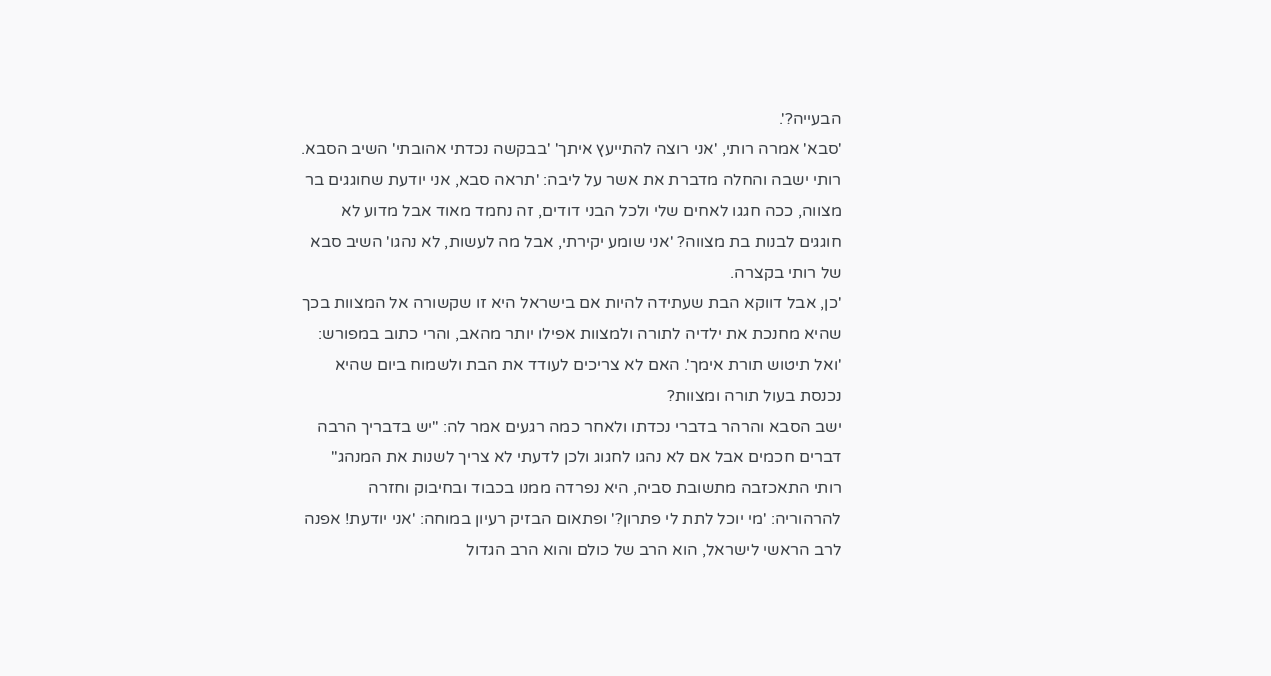הבעייה?'.
'סבא' אמרה רותי, 'אני רוצה להתייעץ איתך' 'בבקשה נכדתי אהובתי' השיב הסבא. רותי ישבה והחלה מדברת את אשר על ליבה: 'תראה סבא, אני יודעת שחוגגים בר מצווה, ככה חגגו לאחים שלי ולכל הבני דודים, זה נחמד מאוד אבל מדוע לא חוגגים לבנות בת מצווה? 'אני שומע יקירתי, אבל מה לעשות, לא נהגו' השיב סבא של רותי בקצרה.
'כן, אבל דווקא הבת שעתידה להיות אם בישראל היא זו שקשורה אל המצוות בכך שהיא מחנכת את ילדיה לתורה ולמצוות אפילו יותר מהאב, והרי כתוב במפורש: 'ואל תיטוש תורת אימך'. האם לא צריכים לעודד את הבת ולשמוח ביום שהיא נכנסת בעול תורה ומצוות?
ישב הסבא והרהר בדברי נכדתו ולאחר כמה רגעים אמר לה: "יש בדבריך הרבה דברים חכמים אבל אם לא נהגו לחגוג ולכן לדעתי לא צריך לשנות את המנהג"
רותי התאכזבה מתשובת סביה, היא נפרדה ממנו בכבוד ובחיבוק וחזרה להרהוריה: 'מי יוכל לתת לי פתרון?' ופתאום הבזיק רעיון במוחה: 'אני יודעת! אפנה לרב הראשי לישראל, הוא הרב של כולם והוא הרב הגדול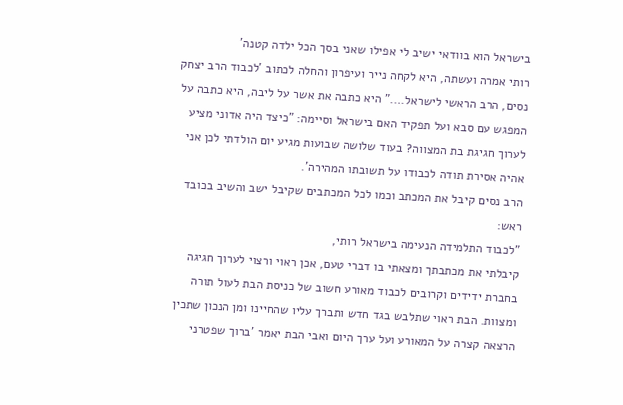בישראל הוא בוודאי ישיב לי אפילו שאני בסך הכל ילדה קטנה'
רותי אמרה ועשתה, היא לקחה נייר ועיפרון והחלה לכתוב 'לכבוד הרב יצחק נסים, הרב הראשי לישראל…." היא כתבה את אשר על ליבה, היא כתבה על המפגש עם סבא ועל תפקיד האם בישראל וסיימה: "כיצד היה אדוני מציע לערוך חגיגת בת המצווה? בעוד שלושה שבועות מגיע יום הולדתי לכן אני אהיה אסירת תודה לכבודו על תשובתו המהירה'.
הרב נסים קיבל את המכתב וכמו לכל המכתבים שקיבל ישב והשיב בכובד ראש:
"לכבוד התלמידה הנעימה בישראל רותי,
קיבלתי את מכתבתך ומצאתי בו דברי טעם, אכן ראוי ורצוי לערוך חגיגה בחברת ידידים וקרובים לכבוד מאורע חשוב של כניסת הבת לעול תורה ומצוות. הבת ראוי שתלבש בגד חדש ותברך עליו שהחיינו ומן הנכון שתכין הרצאה קצרה על המאורע ועל ערך היום ואבי הבת יאמר 'ברוך שפטרני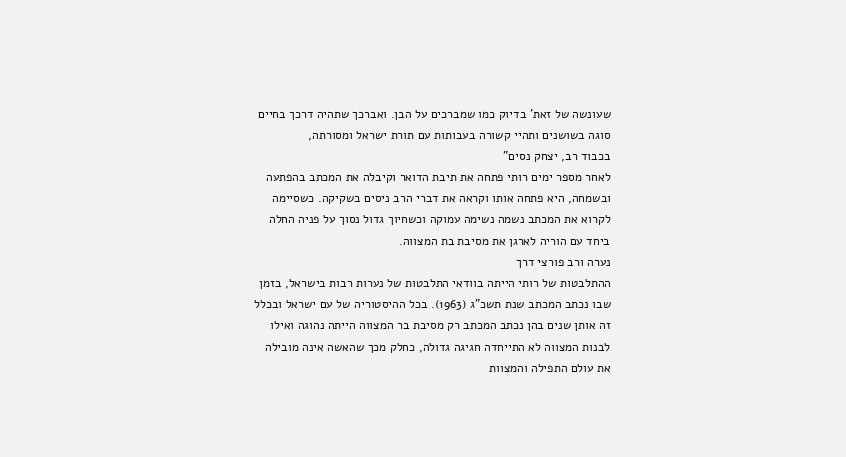שעונשה של זאת' בדיוק כמו שמברכים על הבן. ואברכך שתהיה דרכך בחיים סוגה בשושנים ותהיי קשורה בעבותות עם תורת ישראל ומסורתה,
בכבוד רב, יצחק נסים"
לאחר מספר ימים רותי פתחה את תיבת הדואר וקיבלה את המכתב בהפתעה ובשמחה, היא פתחה אותו וקראה את דברי הרב ניסים בשקיקה. כשסיימה לקרוא את המכתב נשמה נשימה עמוקה וכשחיוך גדול נסוך על פניה החלה ביחד עם הוריה לארגן את מסיבת בת המצווה.
נערה ורב פורצי דרך
ההתלבטות של רותי הייתה בוודאי התלבטות של נערות רבות בישראל, בזמן שבו נכתב המכתב שנת תשכ"ג (1963). בכל ההיסטוריה של עם ישראל ובכלל זה אותן שנים בהן נכתב המכתב רק מסיבת בר המצווה הייתה נהוגה ואילו לבנות המצווה לא התייחדה חגיגה גדולה, כחלק מכך שהאשה אינה מובילה את עולם התפילה והמצוות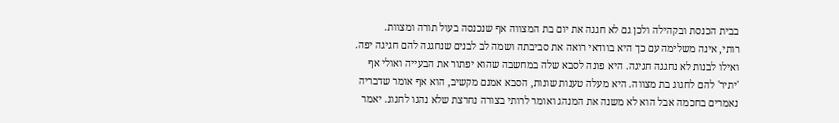בבית הכנסת ובקהילה ולכן גם לא חגגה את יום בת המצווה אף שנכנסה בעול תורה ומצוות.
רותי, אינה משלימה עם כך היא בוודאי רואה את סביבתה ושמה לב לבנים שנחגגה להם חגיגה יפה. ואילו לבנות לא נחגגה חגיגה. היא פונה לסבא שלה במחשבה שהוא יפתור את הבעייה ואולי אף 'יתיר' להם לחגוג בת מצווה. היא מעלה טענות שונות, הסבא אמנם מקשיב, הוא אף אומר שדבריה נאמרים בחכמה אבל הוא לא משנה את המנהג ואומר לרותי בצורה נחרצת שלא נהגו לחגוג. יאמר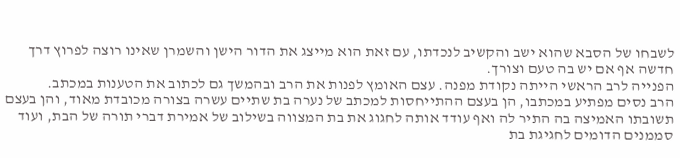לשבחו של הסבא שהוא ישב והקשיב לנכדתו, עם זאת הוא מייצג את הדור הישן והשמרן שאינו רוצה לפרוץ דרך חדשה אף אם יש בה טעם וצורך.
הפנייה לרב הראשי הייתה נקודת מפנה. עצם האומץ לפנות את הרב ובהמשך גם לכתוב את הטענות במכתב.
הרב נסים מפתיע במכתבו, הן בעצם ההתייחסות למכתב של נערה בת שתיים עשרה בצורה מכובדת מאוד, והן בעצם תשובתו האמיצה בה התיר לה ואף עודד אותה לחגוג את בת המצווה בשילוב של אמירת דברי תורה של הבת, ועוד סממנים הדומים לחגיגת בת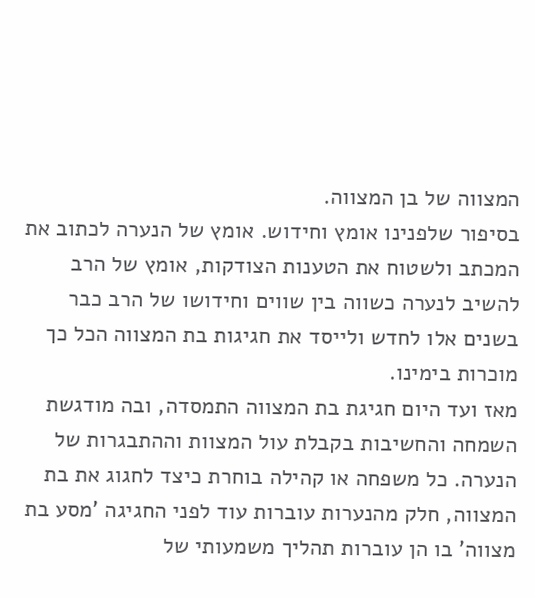המצווה של בן המצווה.
בסיפור שלפנינו אומץ וחידוש. אומץ של הנערה לכתוב את המכתב ולשטוח את הטענות הצודקות, אומץ של הרב להשיב לנערה כשווה בין שווים וחידושו של הרב כבר בשנים אלו לחדש ולייסד את חגיגות בת המצווה הכל כך מוכרות בימינו.
מאז ועד היום חגיגת בת המצווה התמסדה, ובה מודגשת השמחה והחשיבות בקבלת עול המצוות וההתבגרות של הנערה. כל משפחה או קהילה בוחרת כיצד לחגוג את בת המצווה, חלק מהנערות עוברות עוד לפני החגיגה 'מסע בת מצווה' בו הן עוברות תהליך משמעותי של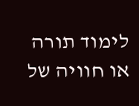לימוד תורה או חוויה של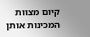קיום מצוות המכינות אותן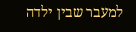למעבר שבין ילדה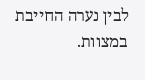לבין נערה החייבת במצוות.